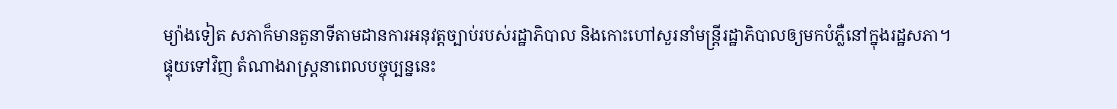ម្យ៉ាងទៀត សភាក៏មានតួនាទីតាមដានការអនុវត្តច្បាប់របស់រដ្ឋាភិបាល និងកោះហៅសួរនាំមន្ត្រីរដ្ឋាភិបាលឲ្យមកបំភ្លឺនៅក្នុងរដ្ឋសភា។
ផ្ទុយទៅវិញ តំណាងរាស្ត្រនាពេលបច្ចុប្បន្ននេះ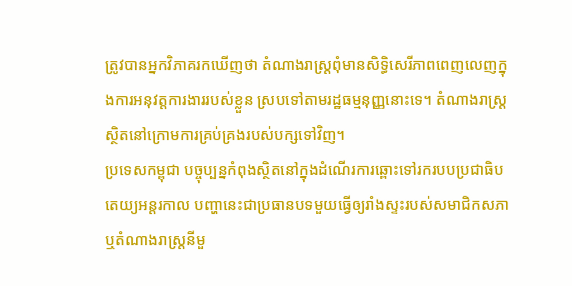ត្រូវបានអ្នកវិភាគរកឃើញថា តំណាងរាស្ត្រពុំមានសិទ្ធិសេរីភាពពេញលេញក្នុងការអនុវត្តការងាររបស់ខ្លួន ស្របទៅតាមរដ្ឋធម្មនុញ្ញនោះទេ។ តំណាងរាស្ត្រស្ថិតនៅក្រោមការគ្រប់គ្រងរបស់បក្សទៅវិញ។
ប្រទេសកម្ពុជា បច្ចុប្បន្នកំពុងស្ថិតនៅក្នុងដំណើរការឆ្ពោះទៅរករបបប្រជាធិបតេយ្យអន្តរកាល បញ្ហានេះជាប្រធានបទមួយធ្វើឲ្យរាំងស្ទះរបស់សមាជិកសភា ឬតំណាងរាស្ត្រនីមួ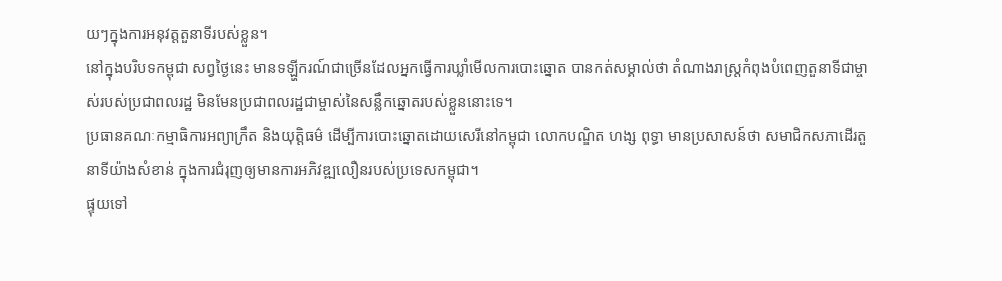យៗក្នុងការអនុវត្តតួនាទីរបស់ខ្លួន។
នៅក្នុងបរិបទកម្ពុជា សព្វថ្ងៃនេះ មានទឡ្ហីករណ៍ជាច្រើនដែលអ្នកធ្វើការឃ្លាំមើលការបោះឆ្នោត បានកត់សម្គាល់ថា តំណាងរាស្ត្រកំពុងបំពេញតួនាទីជាម្ចាស់របស់ប្រជាពលរដ្ឋ មិនមែនប្រជាពលរដ្ឋជាម្ចាស់នៃសន្លឹកឆ្នោតរបស់ខ្លួននោះទេ។
ប្រធានគណៈកម្មាធិការអព្យាក្រឹត និងយុត្តិធម៌ ដើម្បីការបោះឆ្នោតដោយសេរីនៅកម្ពុជា លោកបណ្ឌិត ហង្ស ពុទ្ធា មានប្រសាសន៍ថា សមាជិកសភាដើរតួនាទីយ៉ាងសំខាន់ ក្នុងការជំរុញឲ្យមានការអភិវឌ្ឍលឿនរបស់ប្រទេសកម្ពុជា។
ផ្ទុយទៅ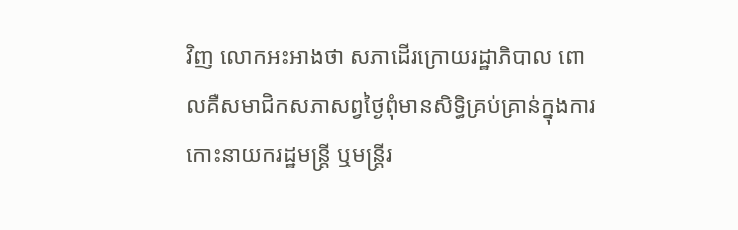វិញ លោកអះអាងថា សភាដើរក្រោយរដ្ឋាភិបាល ពោលគឺសមាជិកសភាសព្វថ្ងៃពុំមានសិទ្ធិគ្រប់គ្រាន់ក្នុងការកោះនាយករដ្ឋមន្ត្រី ឬមន្ត្រីរ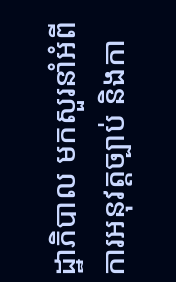ដ្ឋាភិបាល មកសួរនាំអំពីការអនុវត្តច្បាប់ និងកា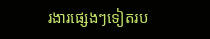រងារផ្សេងៗទៀតរប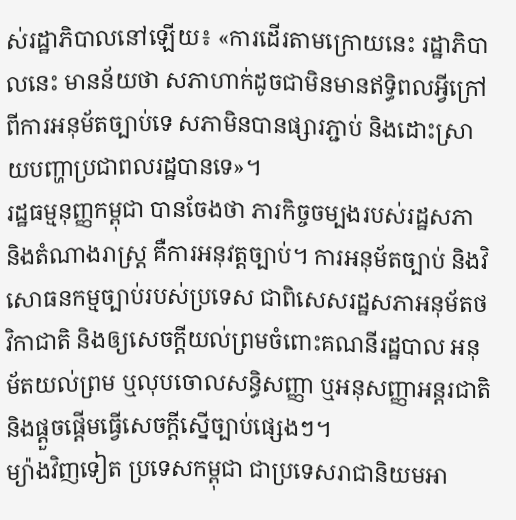ស់រដ្ឋាភិបាលនៅឡើយ៖ «ការដើរតាមក្រោយនេះ រដ្ឋាភិបាលនេះ មានន័យថា សភាហាក់ដូចជាមិនមានឥទ្ធិពលអ្វីក្រៅពីការអនុម័តច្បាប់ទេ សភាមិនបានផ្សារភ្ជាប់ និងដោះស្រាយបញ្ហាប្រជាពលរដ្ឋបានទេ»។
រដ្ឋធម្មនុញ្ញកម្ពុជា បានចែងថា ភារកិច្ចចម្បងរបស់រដ្ឋសភា និងតំណាងរាស្ត្រ គឺការអនុវត្តច្បាប់។ ការអនុម័តច្បាប់ និងវិសោធនកម្មច្បាប់របស់ប្រទេស ជាពិសេសរដ្ឋសភាអនុម័តថវិកាជាតិ និងឲ្យសេចក្ដីយល់ព្រមចំពោះគណនីរដ្ឋបាល អនុម័តយល់ព្រម ឬលុបចោលសន្ធិសញ្ញា ឬអនុសញ្ញាអន្តរជាតិ និងផ្ដួចផ្ដើមធ្វើសេចក្ដីស្នើច្បាប់ផ្សេងៗ។
ម្យ៉ាងវិញទៀត ប្រទេសកម្ពុជា ជាប្រទេសរាជានិយមអា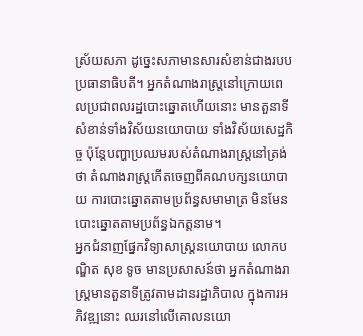ស្រ័យសភា ដូច្នេះសភាមានសារសំខាន់ជាងរបបប្រធានាធិបតី។ អ្នកតំណាងរាស្ត្រនៅក្រោយពេលប្រជាពលរដ្ឋបោះឆ្នោតហើយនោះ មានតួនាទីសំខាន់ទាំងវិស័យនយោបាយ ទាំងវិស័យសេដ្ឋកិច្ច ប៉ុន្តែបញ្ហាប្រឈមរបស់តំណាងរាស្ត្រនៅត្រង់ថា តំណាងរាស្ត្រកើតចេញពីគណបក្សនយោបាយ ការបោះឆ្នោតតាមប្រព័ន្ធសមាមាត្រ មិនមែនបោះឆ្នោតតាមប្រព័ន្ធឯកត្តនាម។
អ្នកជំនាញផ្នែកវិទ្យាសាស្ត្រនយោបាយ លោកបណ្ឌិត សុខ ទូច មានប្រសាសន៍ថា អ្នកតំណាងរាស្ត្រមានតួនាទីត្រូវតាមដានរដ្ឋាភិបាល ក្នុងការអភិវឌ្ឍនោះ ឈរនៅលើគោលនយោ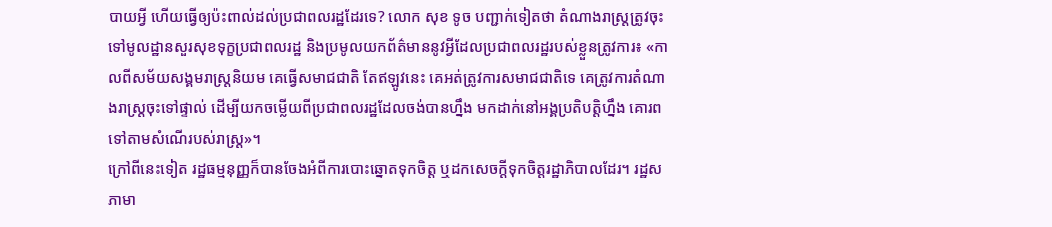បាយអ្វី ហើយធ្វើឲ្យប៉ះពាល់ដល់ប្រជាពលរដ្ឋដែរទេ? លោក សុខ ទូច បញ្ជាក់ទៀតថា តំណាងរាស្ត្រត្រូវចុះទៅមូលដ្ឋានសួរសុខទុក្ខប្រជាពលរដ្ឋ និងប្រមូលយកព័ត៌មាននូវអ្វីដែលប្រជាពលរដ្ឋរបស់ខ្លួនត្រូវការ៖ «កាលពីសម័យសង្គមរាស្ត្រនិយម គេធ្វើសមាជជាតិ តែឥឡូវនេះ គេអត់ត្រូវការសមាជជាតិទេ គេត្រូវការតំណាងរាស្ត្រចុះទៅផ្ទាល់ ដើម្បីយកចម្លើយពីប្រជាពលរដ្ឋដែលចង់បានហ្នឹង មកដាក់នៅអង្គប្រតិបត្តិហ្នឹង គោរពទៅតាមសំណើរបស់រាស្ត្រ»។
ក្រៅពីនេះទៀត រដ្ឋធម្មនុញ្ញក៏បានចែងអំពីការបោះឆ្នោតទុកចិត្ត ឬដកសេចក្ដីទុកចិត្តរដ្ឋាភិបាលដែរ។ រដ្ឋសភាមា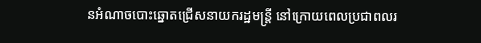នអំណាចបោះឆ្នោតជ្រើសនាយករដ្ឋមន្ត្រី នៅក្រោយពេលប្រជាពលរ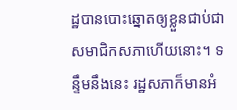ដ្ឋបានបោះឆ្នោតឲ្យខ្លួនជាប់ជាសមាជិកសភាហើយនោះ។ ទន្ទឹមនឹងនេះ រដ្ឋសភាក៏មានអំ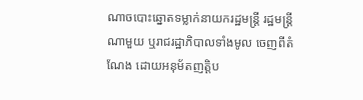ណាចបោះឆ្នោតទម្លាក់នាយករដ្ឋមន្ត្រី រដ្ឋមន្ត្រីណាមួយ ឬរាជរដ្ឋាភិបាលទាំងមូល ចេញពីតំណែង ដោយអនុម័តញត្តិប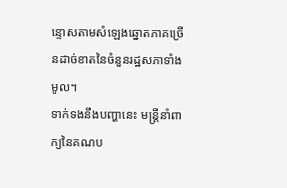ន្ទោសតាមសំឡេងឆ្នោតភាគច្រើនដាច់ខាតនៃចំនួនរដ្ឋសភាទាំងមូល។
ទាក់ទងនឹងបញ្ហានេះ មន្ត្រីនាំពាក្យនៃគណប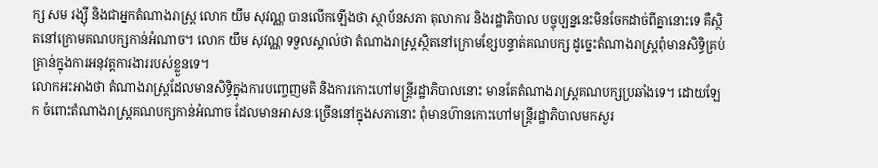ក្ស សម រង្ស៊ី និងជាអ្នកតំណាងរាស្ត្រ លោក យឹម សុវណ្ណ បានលើកឡើងថា ស្ថាប័នសភា តុលាការ និងរដ្ឋាភិបាល បច្ចុប្បន្ននេះមិនចែកដាច់ពីគ្នានោះទេ គឺស្ថិតនៅក្រោមគណបក្សកាន់អំណាច។ លោក យឹម សុវណ្ណ ទទួលស្គាល់ថា តំណាងរាស្ត្រស្ថិតនៅក្រោមខ្សែបន្ទាត់គណបក្ស ដូច្នេះតំណាងរាស្ត្រពុំមានសិទ្ធិគ្រប់គ្រាន់ក្នុងការអនុវត្តការងាររបស់ខ្លួនទេ។
លោកអះអាងថា តំណាងរាស្ត្រដែលមានសិទ្ធិក្នុងការបញ្ចេញមតិ និងការកោះហៅមន្ត្រីរដ្ឋាភិបាលនោះ មានតែតំណាងរាស្ត្រគណបក្សប្រឆាំងទេ។ ដោយឡែក ចំពោះតំណាងរាស្ត្រគណបក្សកាន់អំណាច ដែលមានអាសនៈច្រើននៅក្នុងសភានោះ ពុំមានហ៊ានកោះហៅមន្ត្រីរដ្ឋាភិបាលមកសួរ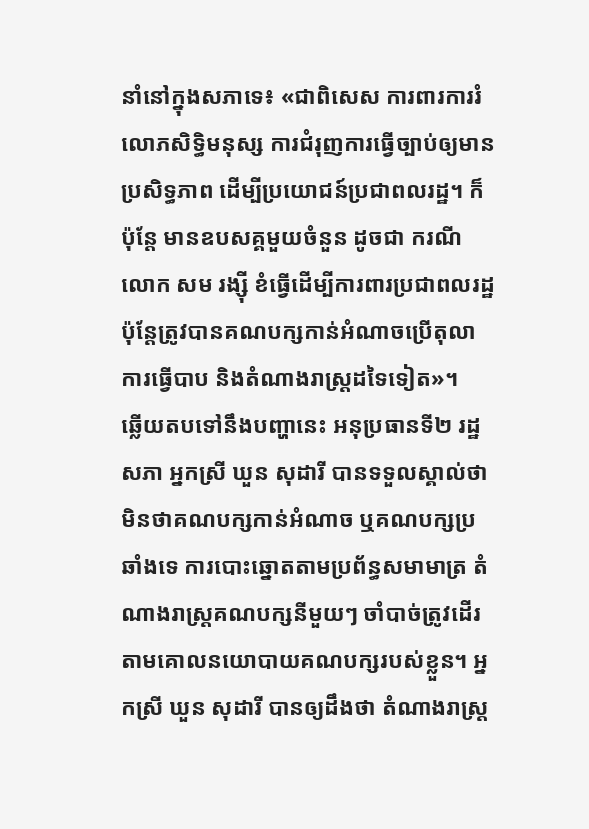នាំនៅក្នុងសភាទេ៖ «ជាពិសេស ការពារការរំលោភសិទ្ធិមនុស្ស ការជំរុញការធ្វើច្បាប់ឲ្យមានប្រសិទ្ធភាព ដើម្បីប្រយោជន៍ប្រជាពលរដ្ឋ។ ក៏ប៉ុន្តែ មានឧបសគ្គមួយចំនួន ដូចជា ករណីលោក សម រង្ស៊ី ខំធ្វើដើម្បីការពារប្រជាពលរដ្ឋ ប៉ុន្តែត្រូវបានគណបក្សកាន់អំណាចប្រើតុលាការធ្វើបាប និងតំណាងរាស្ត្រដទៃទៀត»។
ឆ្លើយតបទៅនឹងបញ្ហានេះ អនុប្រធានទី២ រដ្ឋសភា អ្នកស្រី ឃួន សុដារី បានទទួលស្គាល់ថា មិនថាគណបក្សកាន់អំណាច ឬគណបក្សប្រឆាំងទេ ការបោះឆ្នោតតាមប្រព័ន្ធសមាមាត្រ តំណាងរាស្ត្រគណបក្សនីមួយៗ ចាំបាច់ត្រូវដើរតាមគោលនយោបាយគណបក្សរបស់ខ្លួន។ អ្នកស្រី ឃួន សុដារី បានឲ្យដឹងថា តំណាងរាស្ត្រ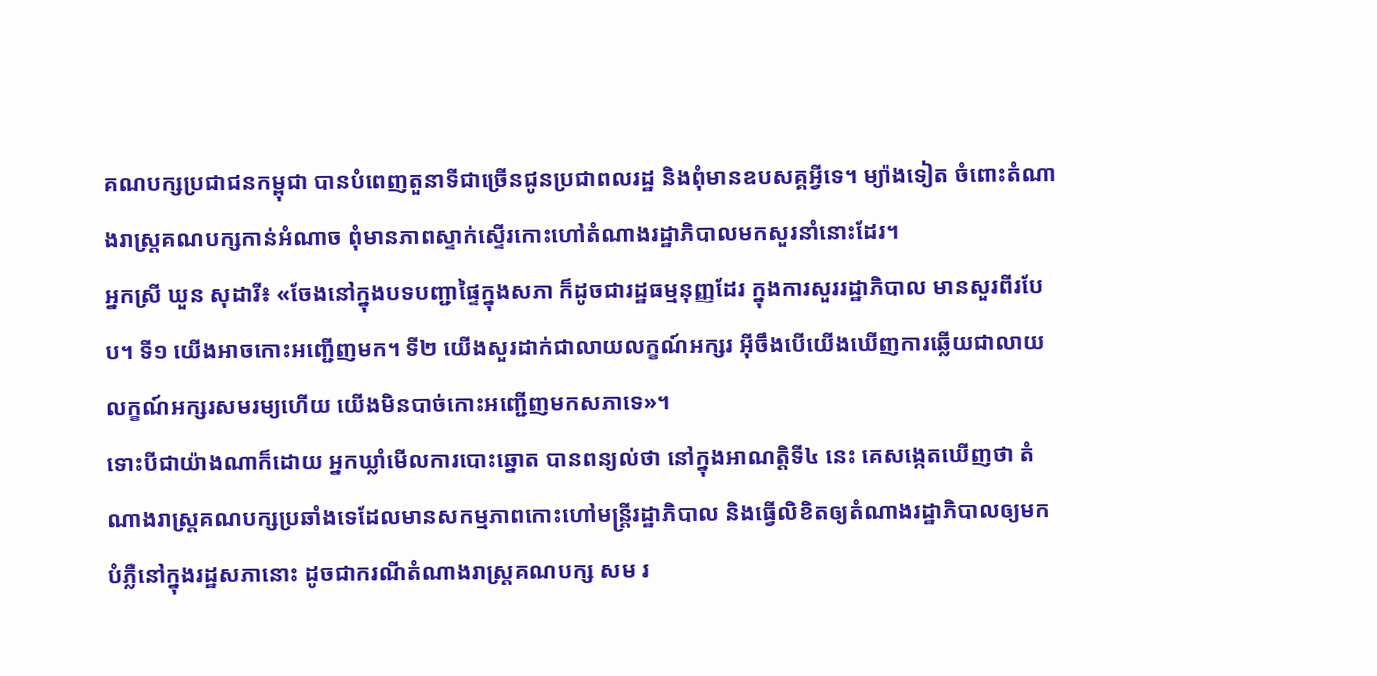គណបក្សប្រជាជនកម្ពុជា បានបំពេញតួនាទីជាច្រើនជូនប្រជាពលរដ្ឋ និងពុំមានឧបសគ្គអ្វីទេ។ ម្យ៉ាងទៀត ចំពោះតំណាងរាស្ត្រគណបក្សកាន់អំណាច ពុំមានភាពស្ទាក់ស្ទើរកោះហៅតំណាងរដ្ឋាភិបាលមកសួរនាំនោះដែរ។
អ្នកស្រី ឃួន សុដារី៖ «ចែងនៅក្នុងបទបញ្ជាផ្ទៃក្នុងសភា ក៏ដូចជារដ្ឋធម្មនុញ្ញដែរ ក្នុងការសួររដ្ឋាភិបាល មានសួរពីរបែប។ ទី១ យើងអាចកោះអញ្ជើញមក។ ទី២ យើងសួរដាក់ជាលាយលក្ខណ៍អក្សរ អ៊ីចឹងបើយើងឃើញការឆ្លើយជាលាយលក្ខណ៍អក្សរសមរម្យហើយ យើងមិនបាច់កោះអញ្ជើញមកសភាទេ»។
ទោះបីជាយ៉ាងណាក៏ដោយ អ្នកឃ្លាំមើលការបោះឆ្នោត បានពន្យល់ថា នៅក្នុងអាណត្តិទី៤ នេះ គេសង្កេតឃើញថា តំណាងរាស្ត្រគណបក្សប្រឆាំងទេដែលមានសកម្មភាពកោះហៅមន្ត្រីរដ្ឋាភិបាល និងធ្វើលិខិតឲ្យតំណាងរដ្ឋាភិបាលឲ្យមកបំភ្លឺនៅក្នុងរដ្ឋសភានោះ ដូចជាករណីតំណាងរាស្ត្រគណបក្ស សម រ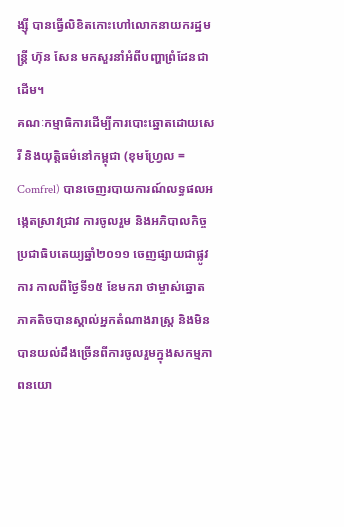ង្ស៊ី បានធ្វើលិខិតកោះហៅលោកនាយករដ្ឋមន្ត្រី ហ៊ុន សែន មកសួរនាំអំពីបញ្ហាព្រំដែនជាដើម។
គណៈកម្មាធិការដើម្បីការបោះឆ្នោតដោយសេរី និងយុត្តិធម៌នៅកម្ពុជា (ខុមហ្វ្រែល = Comfrel) បានចេញរបាយការណ៍លទ្ធផលអង្កេតស្រាវជ្រាវ ការចូលរួម និងអភិបាលកិច្ចប្រជាធិបតេយ្យឆ្នាំ២០១១ ចេញផ្សាយជាផ្លូវការ កាលពីថ្ងៃទី១៥ ខែមករា ថាម្ចាស់ឆ្នោតភាគតិចបានស្គាល់អ្នកតំណាងរាស្ត្រ និងមិនបានយល់ដឹងច្រើនពីការចូលរួមក្នុងសកម្មភាពនយោ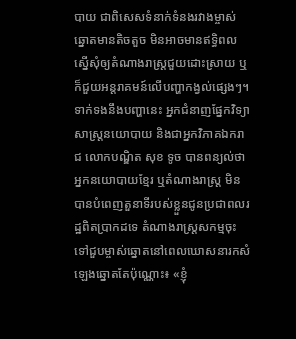បាយ ជាពិសេសទំនាក់ទំនងរវាងម្ចាស់ឆ្នោតមានតិចតួច មិនអាចមានឥទ្ធិពលស្នើសុំឲ្យតំណាងរាស្ត្រជួយដោះស្រាយ ឬក៏ជួយអន្តរាគមន៍លើបញ្ហាកង្វល់ផ្សេងៗ។
ទាក់ទងនឹងបញ្ហានេះ អ្នកជំនាញផ្នែកវិទ្យាសាស្ត្រនយោបាយ និងជាអ្នកវិភាគឯករាជ លោកបណ្ឌិត សុខ ទូច បានពន្យល់ថា អ្នកនយោបាយខ្មែរ ឬតំណាងរាស្ត្រ មិនបានបំពេញតួនាទីរបស់ខ្លួនជូនប្រជាពលរដ្ឋពិតប្រាកដទេ តំណាងរាស្ត្រសកម្មចុះទៅជួបម្ចាស់ឆ្នោតនៅពេលឃោសនារកសំឡេងឆ្នោតតែប៉ុណ្ណោះ៖ «ខ្ញុំ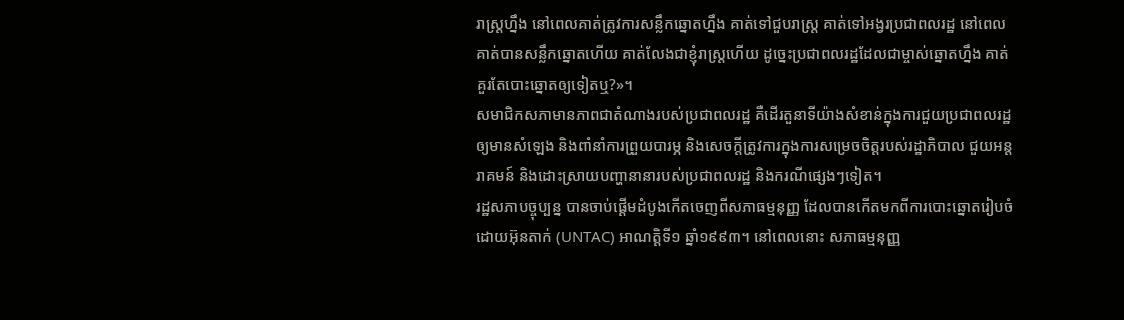រាស្ត្រហ្នឹង នៅពេលគាត់ត្រូវការសន្លឹកឆ្នោតហ្នឹង គាត់ទៅជួបរាស្ត្រ គាត់ទៅអង្វរប្រជាពលរដ្ឋ នៅពេលគាត់បានសន្លឹកឆ្នោតហើយ គាត់លែងជាខ្ញុំរាស្ត្រហើយ ដូច្នេះប្រជាពលរដ្ឋដែលជាម្ចាស់ឆ្នោតហ្នឹង គាត់គួរតែបោះឆ្នោតឲ្យទៀតឬ?»។
សមាជិកសភាមានភាពជាតំណាងរបស់ប្រជាពលរដ្ឋ គឺដើរតួនាទីយ៉ាងសំខាន់ក្នុងការជួយប្រជាពលរដ្ឋ ឲ្យមានសំឡេង និងពាំនាំការព្រួយបារម្ភ និងសេចក្ដីត្រូវការក្នុងការសម្រេចចិត្តរបស់រដ្ឋាភិបាល ជួយអន្តរាគមន៍ និងដោះស្រាយបញ្ហានានារបស់ប្រជាពលរដ្ឋ និងករណីផ្សេងៗទៀត។
រដ្ឋសភាបច្ចុប្បន្ន បានចាប់ផ្ដើមដំបូងកើតចេញពីសភាធម្មនុញ្ញ ដែលបានកើតមកពីការបោះឆ្នោតរៀបចំដោយអ៊ុនតាក់ (UNTAC) អាណត្តិទី១ ឆ្នាំ១៩៩៣។ នៅពេលនោះ សភាធម្មនុញ្ញ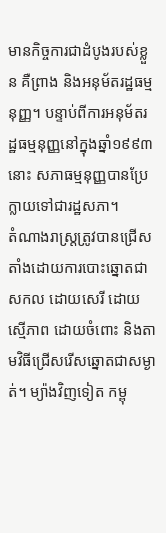មានកិច្ចការជាដំបូងរបស់ខ្លួន គឺព្រាង និងអនុម័តរដ្ឋធម្មនុញ្ញ។ បន្ទាប់ពីការអនុម័តរដ្ឋធម្មនុញ្ញនៅក្នុងឆ្នាំ១៩៩៣ នោះ សភាធម្មនុញ្ញបានប្រែក្លាយទៅជារដ្ឋសភា។
តំណាងរាស្ត្រត្រូវបានជ្រើសតាំងដោយការបោះឆ្នោតជាសកល ដោយសេរី ដោយស្មើភាព ដោយចំពោះ និងតាមវិធីជ្រើសរើសឆ្នោតជាសម្ងាត់។ ម្យ៉ាងវិញទៀត កម្ពុ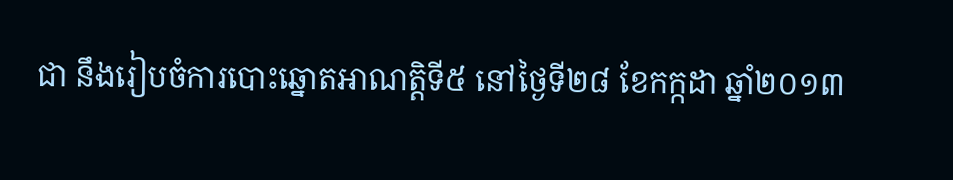ជា នឹងរៀបចំការបោះឆ្នោតអាណត្តិទី៥ នៅថ្ងៃទី២៨ ខែកក្កដា ឆ្នាំ២០១៣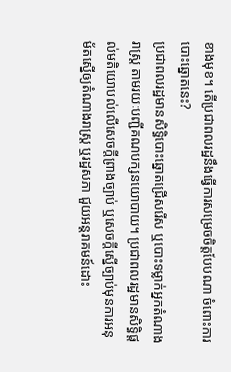ខាងមុខ។ តើប្រជាពលរដ្ឋនឹងធ្វើការសម្រេចចិត្តបែបណា ចំពោះការបោះឆ្នោតនេះ?
ប្រជាពលរដ្ឋមានសិទ្ធិបោះឆ្នោតជ្រើសរើស ឬបោះទម្លាក់អ្នកតំណាងរាស្ត្រ តាមរយៈបញ្ជីគណបក្សនយោបាយ។ ប្រជាពលរដ្ឋមានសិទ្ធិផ្ដល់មតិយោបល់លើសេចក្ដីព្រាងច្បាប់ ឬសេចក្ដីស្នើច្បាប់មុនការអនុម័តស្នើឲ្យតំណាងរាស្ត្រ ឬរដ្ឋសភា ជួយអន្តរាគមន៍ដោះ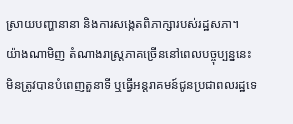ស្រាយបញ្ហានានា និងការសង្កេតពិភាក្សារបស់រដ្ឋសភា។
យ៉ាងណាមិញ តំណាងរាស្ត្រភាគច្រើននៅពេលបច្ចុប្បន្ននេះ មិនត្រូវបានបំពេញតួនាទី ឬធ្វើអន្តរាគមន៍ជូនប្រជាពលរដ្ឋទេ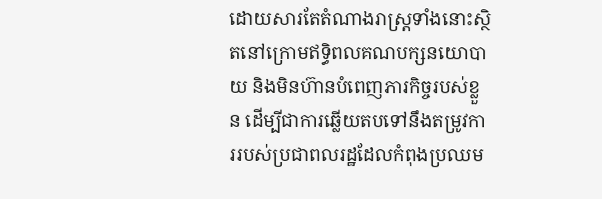ដោយសារតែតំណាងរាស្ត្រទាំងនោះស្ថិតនៅក្រោមឥទ្ធិពលគណបក្សនយោបាយ និងមិនហ៊ានបំពេញភារកិច្ចរបស់ខ្លួន ដើម្បីជាការឆ្លើយតបទៅនឹងតម្រូវការរបស់ប្រជាពលរដ្ឋដែលកំពុងប្រឈម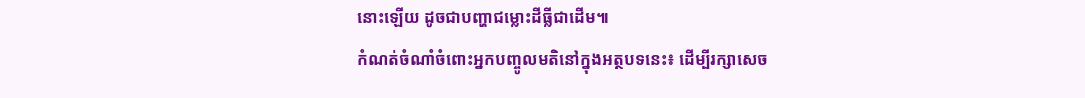នោះឡើយ ដូចជាបញ្ហាជម្លោះដីធ្លីជាដើម៕
កំណត់ចំណាំចំពោះអ្នកបញ្ចូលមតិនៅក្នុងអត្ថបទនេះ៖ ដើម្បីរក្សាសេច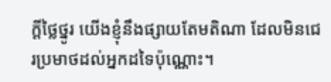ក្ដីថ្លៃថ្នូរ យើងខ្ញុំនឹងផ្សាយតែមតិណា ដែលមិនជេរប្រមាថដល់អ្នកដទៃប៉ុណ្ណោះ។